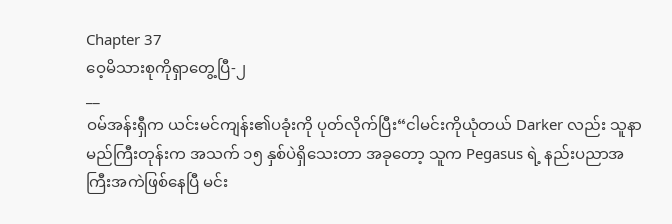Chapter 37
ဝေ့မိသားစုကိုရှာတွေ့ပြီ-၂
__
ဝမ်အန်းရှီက ယင်းမင်ကျန်း၏ပခုံးကို ပုတ်လိုက်ပြီး“ငါမင်းကိုယုံတယ် Darker လည်း သူနာမည်ကြီးတုန်းက အသက် ၁၅ နှစ်ပဲရှိသေးတာ အခုတော့ သူက Pegasus ရဲ့ နည်းပညာအကြီးအကဲဖြစ်နေပြီ မင်း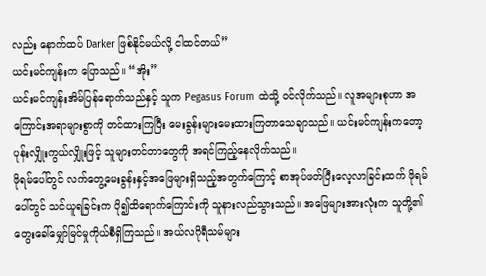လည်း နောက်ထပ် Darker ဖြစ်နိုင်မယ်လို့ ငါထင်တယ်”
ယင်းမင်ကျန်းက ပြောသည်။ “အိုး”
ယင်းမင်ကျန်းအိမ်ပြန်ရောက်သည်နှင့် သူက Pegasus Forum ထဲသို့ ဝင်လိုက်သည်။ လူအများစုဟာ အကြောင်းအရာများစွာကို တင်ထားကြပြီး မေးခွန်းများမေးထားကြတာသေချာသည်။ ယင်းမင်ကျန်းကတော့ ပုန်းလျှိုးကွယ်လျှိုးဖြင့် သူများတင်တာတွေကို အရင်ကြည့်နေလိုက်သည်။
ဖိုရမ်ပေါ်တွင် လက်တွေ့မေးခွန်းနှင့်အဖြေများရှိသည့်အတွက်ကြောင့် စာအုပ်ဖတ်ပြီးလေ့လာခြင်းထက် ဖိုရမ်ပေါ်တွင် သင်ယူရခြင်းက ပို၍ထိရောက်ကြောင်းကို သူနားလည်သွားသည်။ အဖြေများအားလုံးက သူတို့၏တွေးခေါ်မျှော်မြင်မှုကိုယ်စီရှိကြသည်။ အယ်လဂိုရီသမ်များ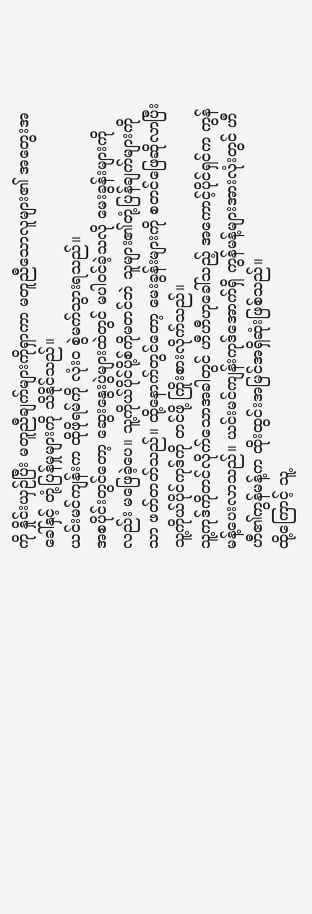ကို နှိုင်းယှဉ်ပြီး မတူညီချက်များကိုရှာကာ မတူညီသောလူများ၏ အတွေးအခေါ်နှင့် တုံ့ပြန်မှုများကို သိနိုင်သည်။
ယင်းမင်ကျန်းက ထိုဖိုရမ်ကို လုံးဝ စွဲမက်သွားရသည်။
အစပိုင်းတွင်တော့ ဆွေးနွေးပွဲများထဲတွင် မပါဝင်ခဲ့သလို မေးခွန်းများကိုလည်း မဖြေခဲ့ပေ။ သူ့ကိုယ်ပိုင်ပို့စ်ကိုမတင်ဘဲ သူများ၏တုံ့ပြန်ချက်များကိုသာ ဖတ်တတ်သည်။ ထို့နောက်တွင်တော့ မေးခွန်းများကို စတင်ဖြေဆိုလာပြီး သူ့ကိုယ်ပိုင်ကုဒ်ကို တင်ဖို့ ကြိုးစားလိုက်သည်။
သူ့ကုဒ်ကိုတင်လိုက်သောအခါတွင် ဟီဟီဟုခေါ်သည့် အကောင့်ပိုင်ရှင်က ကွန်မန့်ပေးလာသည်။ ယင်းမင်ကျန်းကုဒ်အောက်ရှိ ကွန်မန့်များအားလုံးတွင် ဟီဟီ၏ကွန်မန့်က ထိုးထွင်းအမြင်အရှိဆုံးဖြစ်သည်။
ထို့ကြောင့် သူ့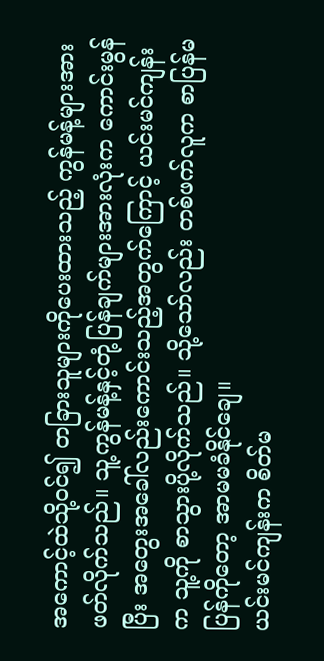အကောင့်ထဲသို့ဝင်၍ တခြားသူများကိုပေးထားသည့် ကွန်မန့်များအားဖတ်လိုက်သည်။ သူ့ကွန်မန့်နှင့်တုံ့ပြန်ချက်များအားလုံးက ကောင်းမွန်ပြီး အတွေးအခေါ်လည်းကောင်းသည့်အတွက်ကြောင့် ယင်းမင်ကျန်းက သူ့ကို စာသွားပို့လိုက်သည်။ သို့သော်လည်း တစ်ဖက်လူက စာပြန်မပြန်ကိုတော့ အာမမခံနိုင်ချေ။
ယင်းမင်ကျန်းက စိတ်မ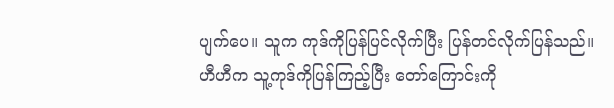ပျက်ပေ။ သူက ကုဒ်ကိုပြန်ပြင်လိုက်ပြီး ပြန်တင်လိုက်ပြန်သည်။
ဟီဟီက သူ့ကုဒ်ကိုပြန်ကြည့်ပြီး တော်ကြောင်းကို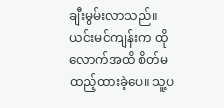ချီးမွမ်းလာသည်။
ယင်းမင်ကျန်းက ထိုလောက်အထိ စိတ်မထည့်ထားခဲ့ပေ။ သူ့ပ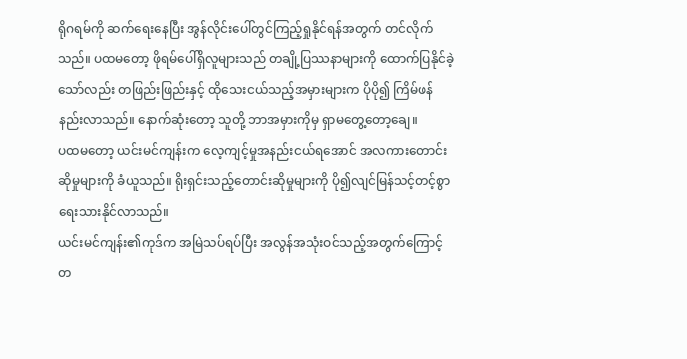ရိုဂရမ်ကို ဆက်ရေးနေပြီး အွန်လိုင်းပေါ်တွင်ကြည့်ရှုနိုင်ရန်အတွက် တင်လိုက်သည်။ ပထမတော့ ဖိုရမ်ပေါ်ရှိလူများသည် တချို့ပြဿနာများကို ထောက်ပြနိုင်ခဲ့သော်လည်း တဖြည်းဖြည်းနှင့် ထိုသေးငယ်သည့်အမှားများက ပိုပို၍ ကြိမ်ဖန်နည်းလာသည်။ နောက်ဆုံးတော့ သူတို့ ဘာအမှားကိုမှ ရှာမတွေ့တော့ချေ။
ပထမတော့ ယင်းမင်ကျန်းက လေ့ကျင့်မှုအနည်းငယ်ရအောင် အလကားတောင်းဆိုမှုများကို ခံယူသည်။ ရိုးရှင်းသည့်တောင်းဆိုမှုများကို ပို၍လျင်မြန်သင့်တင့်စွာ ရေးသားနိုင်လာသည်။
ယင်းမင်ကျန်း၏ကုဒ်က အမြဲသပ်ရပ်ပြီး အလွန်အသုံးဝင်သည့်အတွက်ကြောင့် တ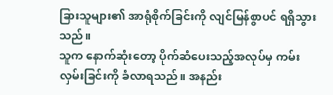ခြားသူများ၏ အာရုံစိုက်ခြင်းကို လျင်မြန်စွာပင် ရရှိသွားသည်။
သူက နောက်ဆုံးတော့ ပိုက်ဆံပေးသည့်အလုပ်မှ ကမ်းလှမ်းခြင်းကို ခံလာရသည်။ အနည်း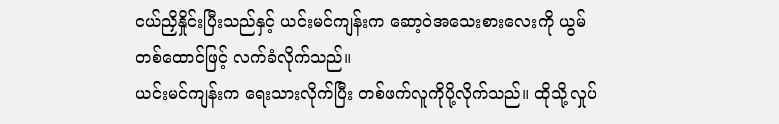ငယ်ညှိနှိုင်းပြီးသည်နှင့် ယင်းမင်ကျန်းက ဆော့ဝဲအသေးစားလေးကို ယွမ်တစ်ထောင်ဖြင့် လက်ခံလိုက်သည်။
ယင်းမင်ကျန်းက ရေးသားလိုက်ပြီး တစ်ဖက်လူကိုပို့လိုက်သည်။ ထိုသို့လှုပ်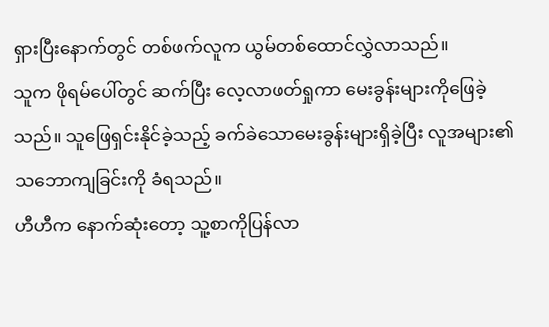ရှားပြီးနောက်တွင် တစ်ဖက်လူက ယွမ်တစ်ထောင်လွှဲလာသည်။
သူက ဖိုရမ်ပေါ်တွင် ဆက်ပြီး လေ့လာဖတ်ရှုကာ မေးခွန်းများကိုဖြေခဲ့သည်။ သူဖြေရှင်းနိုင်ခဲ့သည့် ခက်ခဲသောမေးခွန်းများရှိခဲ့ပြီး လူအများ၏ သဘောကျခြင်းကို ခံရသည်။
ဟီဟီက နောက်ဆုံးတော့ သူ့စာကိုပြန်လာ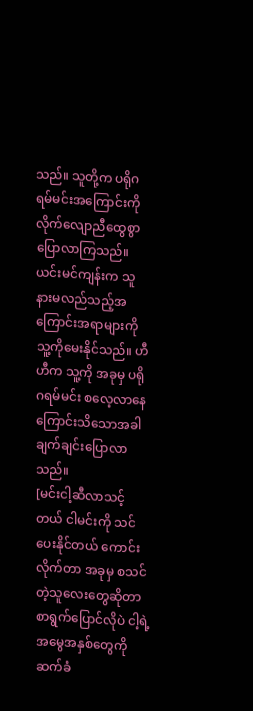သည်။ သူတို့က ပရိုဂရမ်မင်းအကြောင်းကို လိုက်လျောညီထွေစွာ ပြောလာကြသည်။
ယင်းမင်ကျန်းက သူနားမလည်သည့်အကြောင်းအရာများကို သူ့ကိုမေးနိုင်သည်။ ဟီဟီက သူ့ကို အခုမှ ပရိုဂရမ်မင်း စလေ့လာနေကြောင်းသိသောအခါ ချက်ချင်းပြောလာသည်။
[မင်းငါ့ဆီလာသင့်တယ် ငါမင်းကို သင်ပေးနိုင်တယ် ကောင်းလိုက်တာ အခုမှ စသင်တဲ့သူလေးတွေဆိုတာ စာရွက်ပြောင်လိုပဲ ငါ့ရဲ့ အမွေအနှစ်တွေကို ဆက်ခံ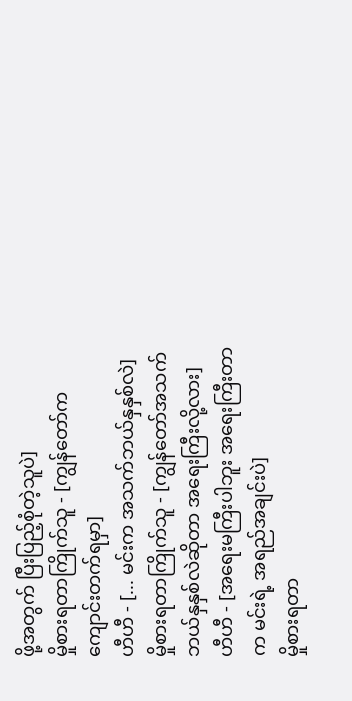ဖို့အတွက် ပြီးပြည့်စုံတဲ့သူပဲ]
မှိုစားရတာကြိုက်သူ - [ကျွန်တော်က ကျောင်းတက်ရမှာ]
ဟီဟီ - [... မင်းက အသက်ဘယ်နှနှစ်လဲ]
မှိုစားရတာကြိုက်သူ - [ကျွန်တော်အသက် ဘယ်နှနှစ်လဲဆိုတာ အရေးကြီးလို့လား]
ဟီဟီ - [အရေးမကြီးပါဘူး အရေးကြီးတာက မင်းရဲ့ အရည်အချင်းပဲ]
မှိုစားရတာ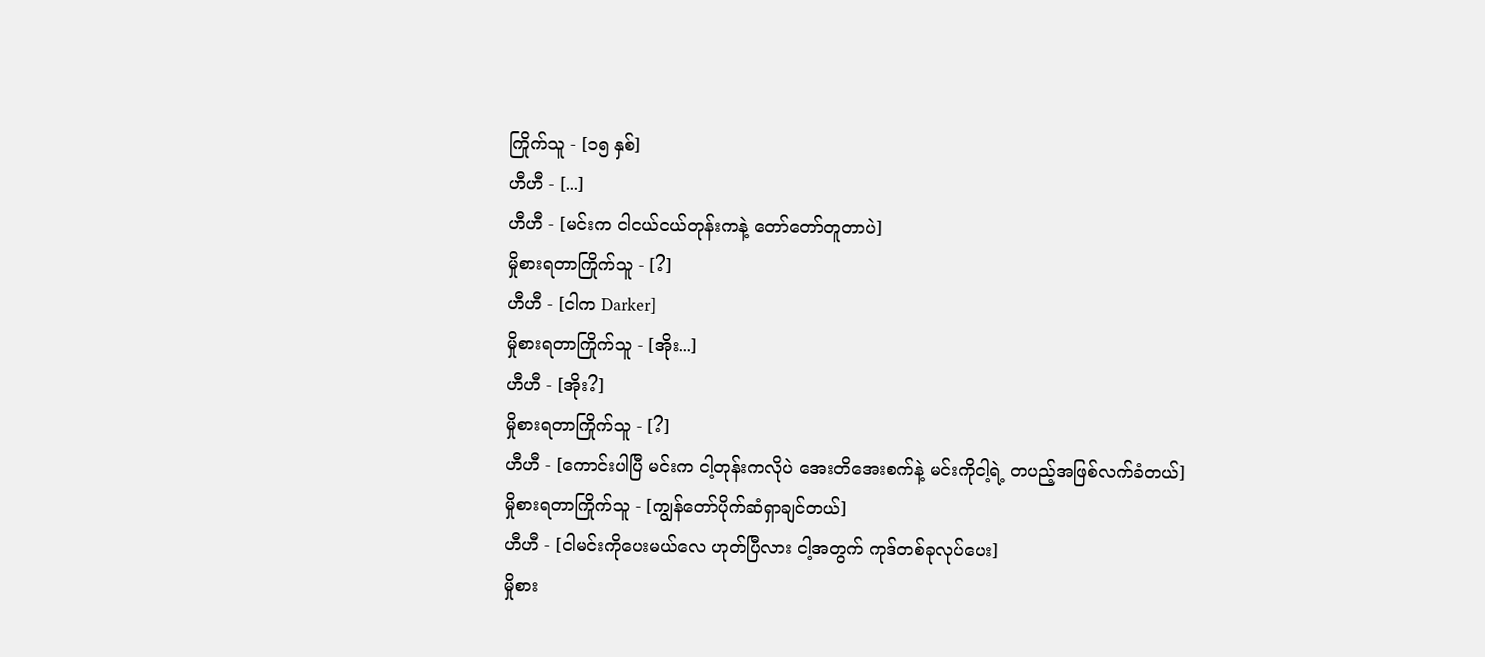ကြိုက်သူ - [၁၅ နှစ်]
ဟီဟီ - [...]
ဟီဟီ - [မင်းက ငါငယ်ငယ်တုန်းကနဲ့ တော်တော်တူတာပဲ]
မှိုစားရတာကြိုက်သူ - [?]
ဟီဟီ - [ငါက Darker]
မှိုစားရတာကြိုက်သူ - [အိုး...]
ဟီဟီ - [အိုး?]
မှိုစားရတာကြိုက်သူ - [?]
ဟီဟီ - [ကောင်းပါပြီ မင်းက ငါ့တုန်းကလိုပဲ အေးတိအေးစက်နဲ့ မင်းကိုငါ့ရဲ့ တပည့်အဖြစ်လက်ခံတယ်]
မှိုစားရတာကြိုက်သူ - [ကျွန်တော်ပိုက်ဆံရှာချင်တယ်]
ဟီဟီ - [ငါမင်းကိုပေးမယ်လေ ဟုတ်ပြီလား ငါ့အတွက် ကုဒ်တစ်ခုလုပ်ပေး]
မှိုစား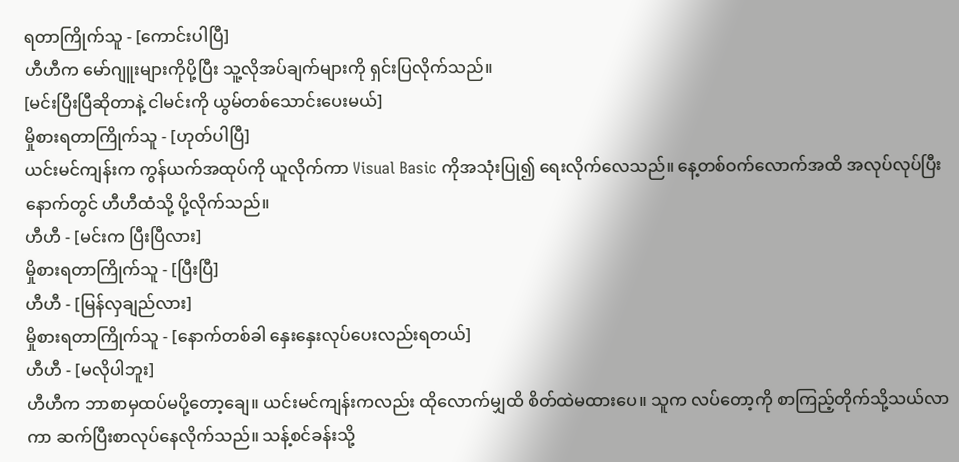ရတာကြိုက်သူ - [ကောင်းပါပြီ]
ဟီဟီက မော်ဂျူးများကိုပို့ပြီး သူ့လိုအပ်ချက်များကို ရှင်းပြလိုက်သည်။
[မင်းပြီးပြီဆိုတာနဲ့ ငါမင်းကို ယွမ်တစ်သောင်းပေးမယ်]
မှိုစားရတာကြိုက်သူ - [ဟုတ်ပါပြီ]
ယင်းမင်ကျန်းက ကွန်ယက်အထုပ်ကို ယူလိုက်ကာ Visual Basic ကိုအသုံးပြု၍ ရေးလိုက်လေသည်။ နေ့တစ်ဝက်လောက်အထိ အလုပ်လုပ်ပြီးနောက်တွင် ဟီဟီထံသို့ ပို့လိုက်သည်။
ဟီဟီ - [မင်းက ပြီးပြီလား]
မှိုစားရတာကြိုက်သူ - [ပြီးပြီ]
ဟီဟီ - [မြန်လှချည်လား]
မှိုစားရတာကြိုက်သူ - [နောက်တစ်ခါ နှေးနှေးလုပ်ပေးလည်းရတယ်]
ဟီဟီ - [မလိုပါဘူး]
ဟီဟီက ဘာစာမှထပ်မပို့တော့ချေ။ ယင်းမင်ကျန်းကလည်း ထိုလောက်မျှထိ စိတ်ထဲမထားပေ။ သူက လပ်တော့ကို စာကြည့်တိုက်သို့သယ်လာကာ ဆက်ပြီးစာလုပ်နေလိုက်သည်။ သန့်စင်ခန်းသို့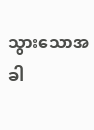သွားသောအခါ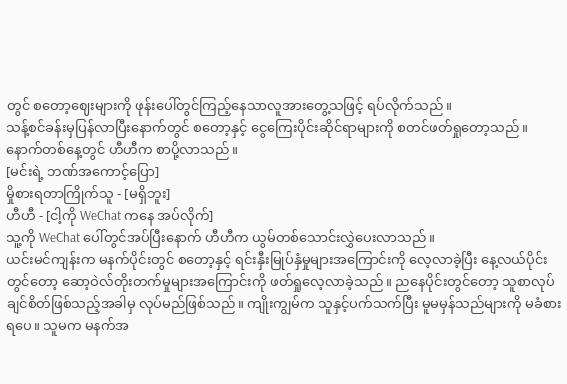တွင် စတော့ဈေးများကို ဖုန်းပေါ်တွင်ကြည့်နေသာလူအားတွေ့သဖြင့် ရပ်လိုက်သည်။
သန့်စင်ခန်းမှပြန်လာပြီးနောက်တွင် စတော့နှင့် ငွေကြေးပိုင်းဆိုင်ရာများကို စတင်ဖတ်ရှုတော့သည်။
နောက်တစ်နေ့တွင် ဟီဟီက စာပို့လာသည်။
[မင်းရဲ့ ဘဏ်အကောင့်ပြော]
မှိုစားရတာကြိုက်သူ - [မရှိဘူး]
ဟီဟီ - [ငါ့ကို WeChat ကနေ အပ်လိုက်]
သူ့ကို WeChat ပေါ်တွင်အပ်ပြီးနောက် ဟီဟီက ယွမ်တစ်သောင်းလွှဲပေးလာသည်။
ယင်းမင်ကျန်းက မနက်ပိုင်းတွင် စတော့နှင့် ရင်းနှီးမြုပ်နှံမှုများအကြောင်းကို လေ့လာခဲ့ပြီး နေ့လယ်ပိုင်းတွင်တော့ ဆော့ဝဲလ်တိုးတက်မှုများအကြောင်းကို ဖတ်ရှုလေ့လာခဲ့သည်။ ညနေပိုင်းတွင်တော့ သူစာလုပ်ချင်စိတ်ဖြစ်သည့်အခါမှ လုပ်မည်ဖြစ်သည်။ ကျိုးကျွမ်က သူနှင့်ပက်သက်ပြီး မူမမှန်သည်များကို မခံစားရပေ။ သူမက မနက်အ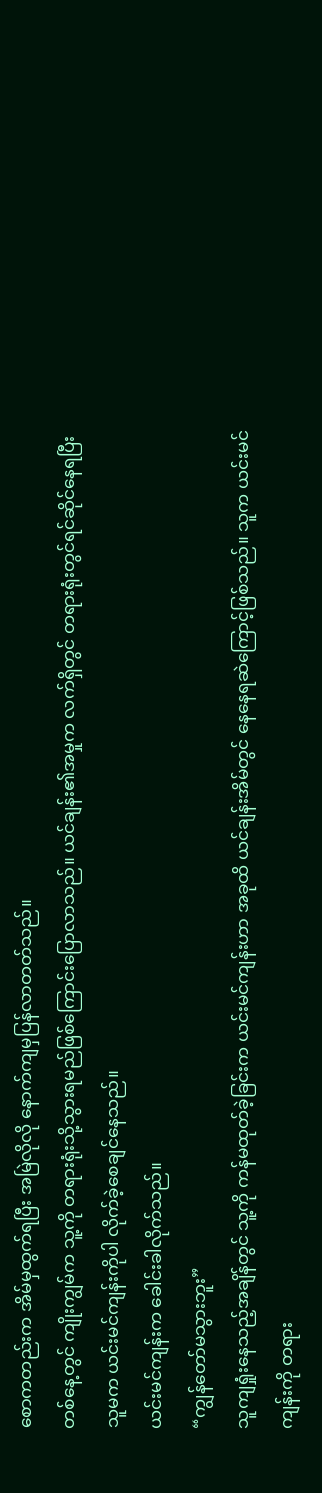စောကတည်းက အိမ်မှထွက်ရပြီး အမြဲလိုလို နောက်ကျမှပြန်လာတတ်သည်။
တစ်နေ့တွင် ကျိုးကျွမ်က သူ့ကို တရားရုံးသို့သွားရမည်ဖြစ်ကြောင်းပြောလာသည်။ ယင်ချန်း၏အမှုက လက်ရှိတွင် တရားရုံးတွင်ရင်ဆိုင်နေရပြီး သူမက ယင်းမင်ကျန်းကိုပါ လိုက်ခဲ့စေချင်နေသည်။
ယင်းမင်ကျန်းက ခေါင်းခါလိုက်သည်။
“ကျွန်တော်မသွားဘူး”
သူကျရှုံးနေသည့်အချိန်တွင် သူ့ကို ကန်မထုတ်ခဲ့ခြင်းက ယင်းမင်ကျန်းဟာ အခုထိ ယင်ချန်းအိမ်တွင် နေနေရဆဲကြောင့်ဖြစ်သည်။ သူက ယင်းမင်ကျန်းကို တရား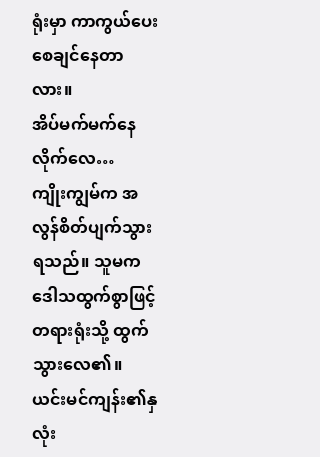ရုံးမှာ ကာကွယ်ပေးစေချင်နေတာလား။
အိပ်မက်မက်နေလိုက်လေ…
ကျိုးကျွမ်က အလွန်စိတ်ပျက်သွားရသည်။ သူမက ဒေါသထွက်စွာဖြင့် တရားရုံးသို့ ထွက်သွားလေ၏။
ယင်းမင်ကျန်း၏နှလုံး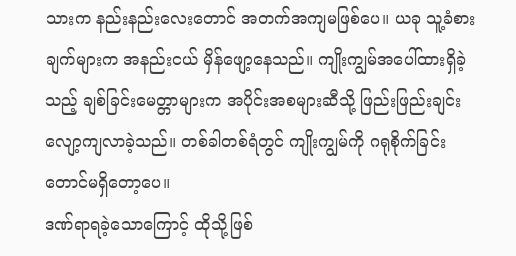သားက နည်းနည်းလေးတောင် အတက်အကျမဖြစ်ပေ။ ယခု သူ့ခံစားချက်များက အနည်းငယ် မှိန်ဖျော့နေသည်။ ကျိုးကျွမ်အပေါ်ထားရှိခဲ့သည့် ချစ်ခြင်းမေတ္တာများက အပိုင်းအစများဆီသို့ ဖြည်းဖြည်းချင်း လျော့ကျလာခဲ့သည်။ တစ်ခါတစ်ရံတွင် ကျိုးကျွမ်ကို ဂရုစိုက်ခြင်းတောင်မရှိတော့ပေ။
ဒဏ်ရာရခဲ့သောကြောင့် ထိုသို့ဖြစ်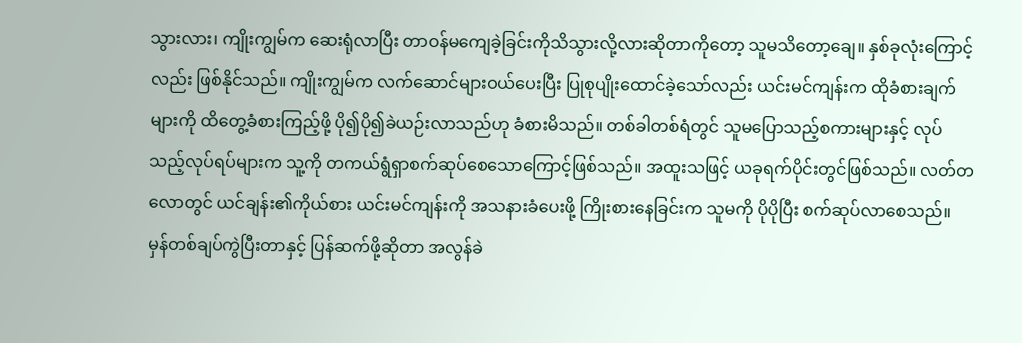သွားလား၊ ကျိုးကျွမ်က ဆေးရုံလာပြီး တာဝန်မကျေခဲ့ခြင်းကိုသိသွားလို့လားဆိုတာကိုတော့ သူမသိတော့ချေ။ နှစ်ခုလုံးကြောင့်လည်း ဖြစ်နိုင်သည်။ ကျိုးကျွမ်က လက်ဆောင်များဝယ်ပေးပြီး ပြုစုပျိုးထောင်ခဲ့သော်လည်း ယင်းမင်ကျန်းက ထိုခံစားချက်များကို ထိတွေ့ခံစားကြည့်ဖို့ ပို၍ပို၍ခဲယဉ်းလာသည်ဟု ခံစားမိသည်။ တစ်ခါတစ်ရံတွင် သူမပြောသည့်စကားများနှင့် လုပ်သည့်လုပ်ရပ်များက သူ့ကို တကယ်ရွံရှာစက်ဆုပ်စေသောကြောင့်ဖြစ်သည်။ အထူးသဖြင့် ယခုရက်ပိုင်းတွင်ဖြစ်သည်။ လတ်တလောတွင် ယင်ချန်း၏ကိုယ်စား ယင်းမင်ကျန်းကို အသနားခံပေးဖို့ ကြိုးစားနေခြင်းက သူမကို ပိုပိုပြီး စက်ဆုပ်လာစေသည်။
မှန်တစ်ချပ်ကွဲပြီးတာနှင့် ပြန်ဆက်ဖို့ဆိုတာ အလွန်ခဲ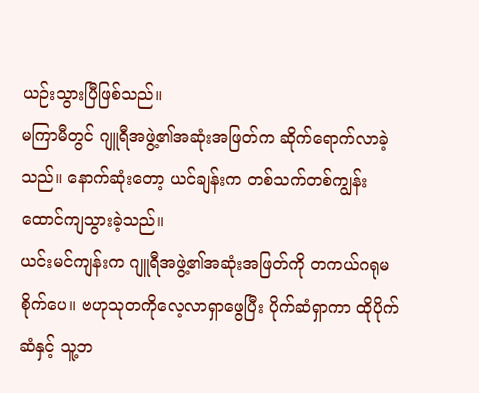ယဉ်းသွားပြီဖြစ်သည်။
မကြာမီတွင် ဂျူရီအဖွဲ့၏အဆုံးအဖြတ်က ဆိုက်ရောက်လာခဲ့သည်။ နောက်ဆုံးတော့ ယင်ချန်းက တစ်သက်တစ်ကျွန်း ထောင်ကျသွားခဲ့သည်။
ယင်းမင်ကျန်းက ဂျူရီအဖွဲ့၏အဆုံးအဖြတ်ကို တကယ်ဂရုမစိုက်ပေ။ ဗဟုသုတကိုလေ့လာရှာဖွေပြီး ပိုက်ဆံရှာကာ ထိုပိုက်ဆံနှင့် သူ့ဘ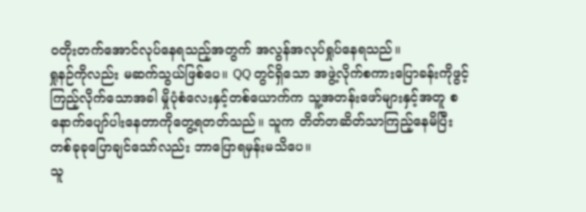ဝတိုးတက်အောင်လုပ်နေရသည့်အတွက် အလွန်အလုပ်ရှုပ်နေရသည်။
ရှုနဉ်ကိုလည်း မဆက်သွယ်ဖြစ်ပေ။ QQ တွင်ရှိသော အဖွဲ့လိုက်စကားပြောခန်းကိုဖွင့်ကြည့်လိုက်သောအခါ မှိုပုံစံလေးနှင့်တစ်ယောက်က သူ့အတန်းဖော်များနှင့်အတူ စနောက်ပျော်ပါးနေတာကိုတွေ့ရတတ်သည်။ သူက တိတ်တဆိတ်သာကြည့်နေမိပြီး တစ်ခုခုပြောချင်သော်လည်း ဘာပြောရမှန်းမသိပေ။
သူ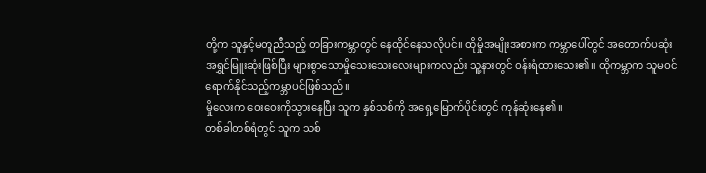တို့က သူနှင့်မတူညီသည့် တခြားကမ္ဘာတွင် နေထိုင်နေသလိုပင်။ ထိုမှိုအမျိုးအစားက ကမ္ဘာပေါ်တွင် အတောက်ပဆုံး အရွှင်မြူးဆုံးဖြစ်ပြီး များစွာသောမှိုသေးသေးလေးများကလည်း သူ့နားတွင် ဝန်းရံထားသေး၏။ ထိုကမ္ဘာက သူမဝင်ရောက်နိုင်သည့်ကမ္ဘာပင်ဖြစ်သည်။
မှိုလေးက ဝေးဝေးကိုသွားနေပြီး သူက နှစ်သစ်ကို အရှေ့မြောက်ပိုင်းတွင် ကုန်ဆုံးနေ၏။
တစ်ခါတစ်ရံတွင် သူက သစ်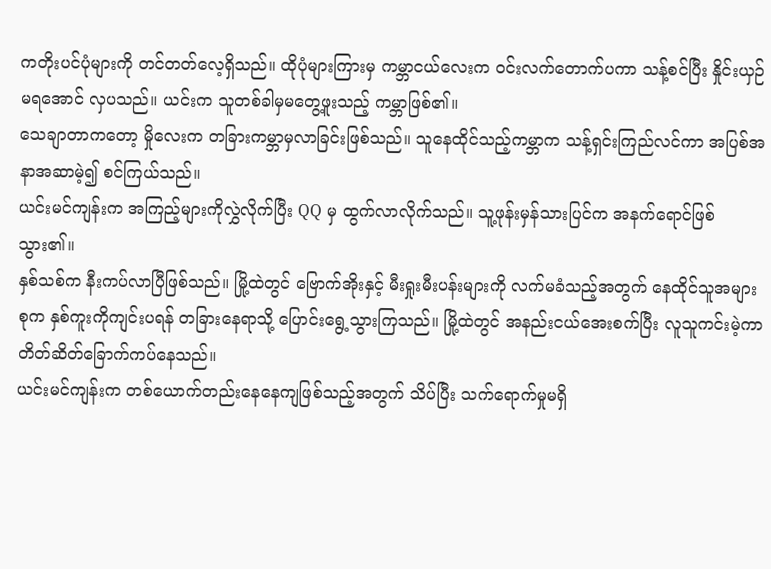ကတိုးပင်ပုံများကို တင်တတ်လေ့ရှိသည်။ ထိုပုံများကြားမှ ကမ္ဘာငယ်လေးက ဝင်းလက်တောက်ပကာ သန့်စင်ပြီး နှိုင်းယှဉ်မရအောင် လှပသည်။ ယင်းက သူတစ်ခါမှမတွေ့ဖူးသည့် ကမ္ဘာဖြစ်၏။
သေချာတာကတော့ မှိုလေးက တခြားကမ္ဘာမှလာခြင်းဖြစ်သည်။ သူနေထိုင်သည့်ကမ္ဘာက သန့်ရှင်းကြည်လင်ကာ အပြစ်အနာအဆာမဲ့၍ စင်ကြယ်သည်။
ယင်းမင်ကျန်းက အကြည့်များကိုလွှဲလိုက်ပြီး QQ မှ ထွက်လာလိုက်သည်။ သူ့ဖုန်းမှန်သားပြင်က အနက်ရောင်ဖြစ်သွား၏။
နှစ်သစ်က နီးကပ်လာပြီဖြစ်သည်။ မြို့ထဲတွင် ဗြောက်အိုးနှင့် မီးရှုးမီးပန်းများကို လက်မခံသည့်အတွက် နေထိုင်သူအများစုက နှစ်ကူးကိုကျင်းပရန် တခြားနေရာသို့ ပြောင်းရွေ့သွားကြသည်။ မြို့ထဲတွင် အနည်းငယ်အေးစက်ပြီး လူသူကင်းမဲ့ကာ တိတ်ဆိတ်ခြောက်ကပ်နေသည်။
ယင်းမင်ကျန်းက တစ်ယောက်တည်းနေနေကျဖြစ်သည့်အတွက် သိပ်ပြီး သက်ရောက်မှုမရှိ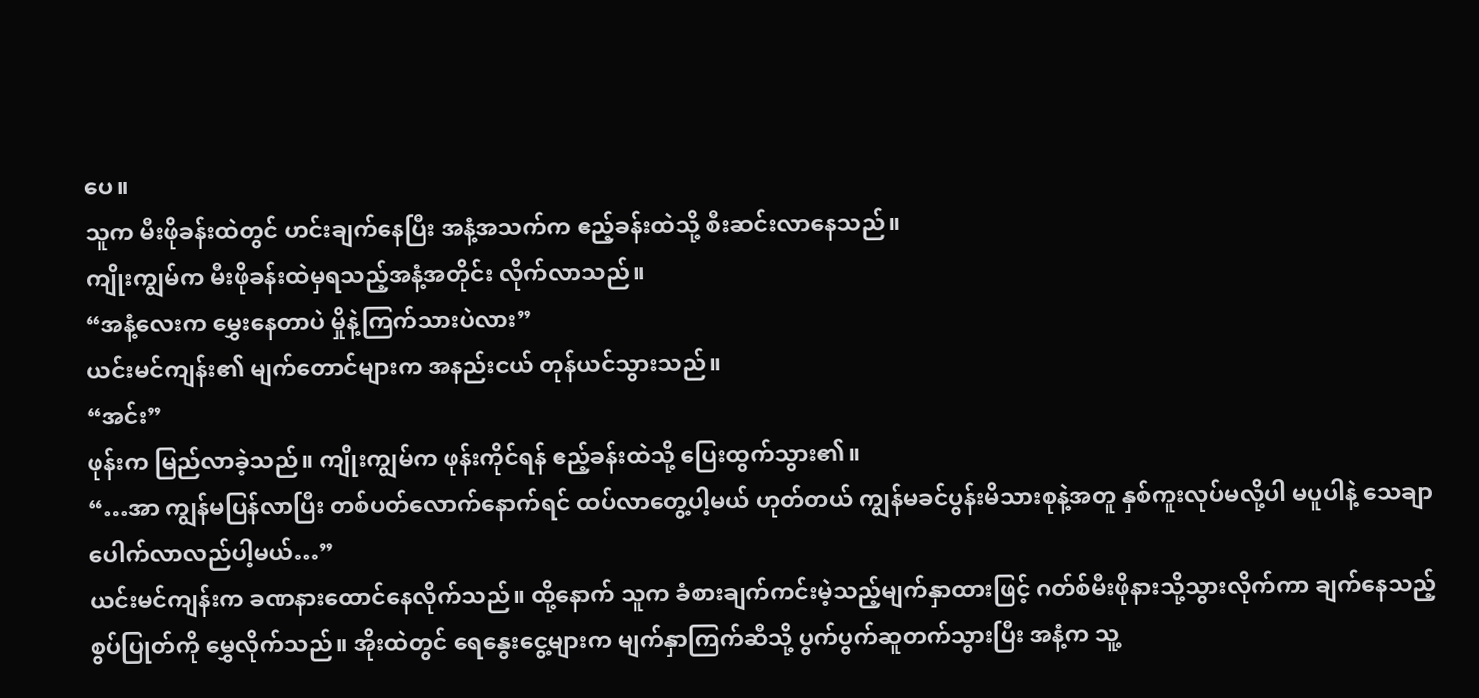ပေ။
သူက မီးဖိုခန်းထဲတွင် ဟင်းချက်နေပြီး အနံ့အသက်က ဧည့်ခန်းထဲသို့ စီးဆင်းလာနေသည်။
ကျိုးကျွမ်က မီးဖိုခန်းထဲမှရသည့်အနံ့အတိုင်း လိုက်လာသည်။
“အနံ့လေးက မွှေးနေတာပဲ မှိုနဲ့ကြက်သားပဲလား”
ယင်းမင်ကျန်း၏ မျက်တောင်များက အနည်းငယ် တုန်ယင်သွားသည်။
“အင်း”
ဖုန်းက မြည်လာခဲ့သည်။ ကျိုးကျွမ်က ဖုန်းကိုင်ရန် ဧည့်ခန်းထဲသို့ ပြေးထွက်သွား၏။
“…အာ ကျွန်မပြန်လာပြီး တစ်ပတ်လောက်နောက်ရင် ထပ်လာတွေ့ပါ့မယ် ဟုတ်တယ် ကျွန်မခင်ပွန်းမိသားစုနဲ့အတူ နှစ်ကူးလုပ်မလို့ပါ မပူပါနဲ့ သေချာပေါက်လာလည်ပါ့မယ်…”
ယင်းမင်ကျန်းက ခဏနားထောင်နေလိုက်သည်။ ထို့နောက် သူက ခံစားချက်ကင်းမဲ့သည့်မျက်နှာထားဖြင့် ဂတ်စ်မီးဖိုနားသို့သွားလိုက်ကာ ချက်နေသည့်စွပ်ပြုတ်ကို မွှေလိုက်သည်။ အိုးထဲတွင် ရေနွေးငွေ့များက မျက်နှာကြက်ဆီသို့ ပွက်ပွက်ဆူတက်သွားပြီး အနံ့က သူ့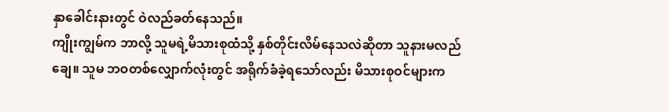နှာခေါင်းနားတွင် ဝဲလည်ခတ်နေသည်။
ကျိုးကျွမ်က ဘာလို့ သူမရဲ့မိသားစုထံသို့ နှစ်တိုင်းလိမ်နေသလဲဆိုတာ သူနားမလည်ချေ။ သူမ ဘဝတစ်လျှောက်လုံးတွင် အရိုက်ခံခဲ့ရသော်လည်း မိသားစုဝင်များက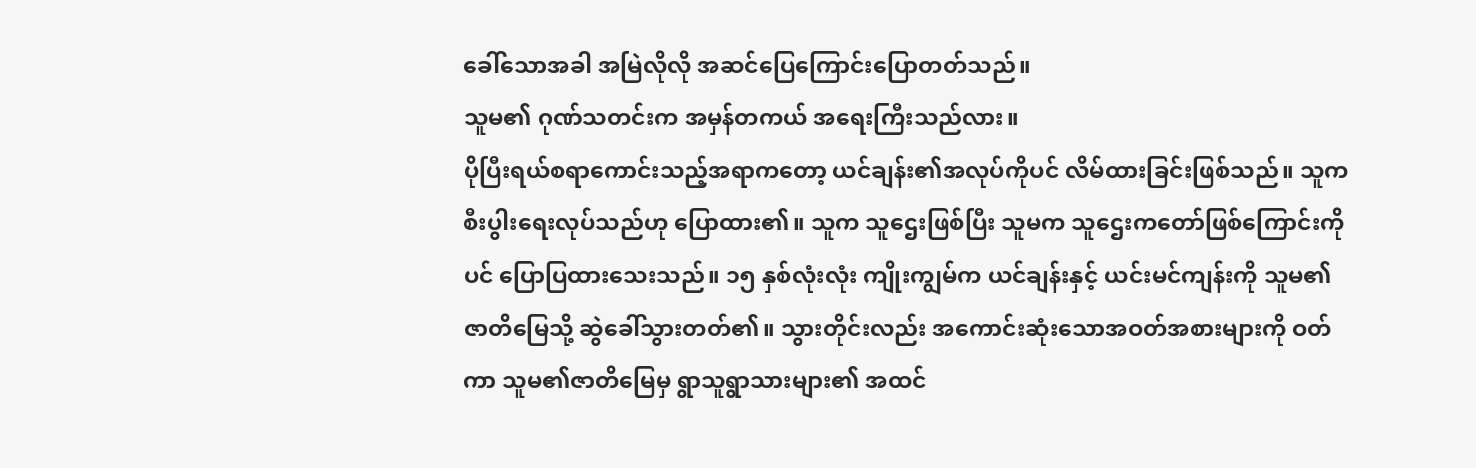ခေါ်သောအခါ အမြဲလိုလို အဆင်ပြေကြောင်းပြောတတ်သည်။
သူမ၏ ဂုဏ်သတင်းက အမှန်တကယ် အရေးကြီးသည်လား။
ပိုပြီးရယ်စရာကောင်းသည့်အရာကတော့ ယင်ချန်း၏အလုပ်ကိုပင် လိမ်ထားခြင်းဖြစ်သည်။ သူက စီးပွါးရေးလုပ်သည်ဟု ပြောထား၏။ သူက သူဌေးဖြစ်ပြီး သူမက သူဌေးကတော်ဖြစ်ကြောင်းကိုပင် ပြောပြထားသေးသည်။ ၁၅ နှစ်လုံးလုံး ကျိုးကျွမ်က ယင်ချန်းနှင့် ယင်းမင်ကျန်းကို သူမ၏ဇာတိမြေသို့ ဆွဲခေါ်သွားတတ်၏။ သွားတိုင်းလည်း အကောင်းဆုံးသောအဝတ်အစားများကို ဝတ်ကာ သူမ၏ဇာတိမြေမှ ရွာသူရွာသားများ၏ အထင်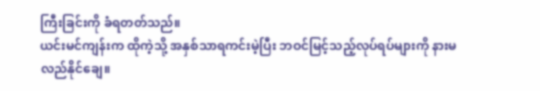ကြီးခြင်းကို ခံရတတ်သည်။
ယင်းမင်ကျန်းက ထိုကဲ့သို့ အနှစ်သာရကင်းမဲ့ပြီး ဘဝင်မြင့်သည့်လုပ်ရပ်များကို နားမလည်နိုင်ချေ။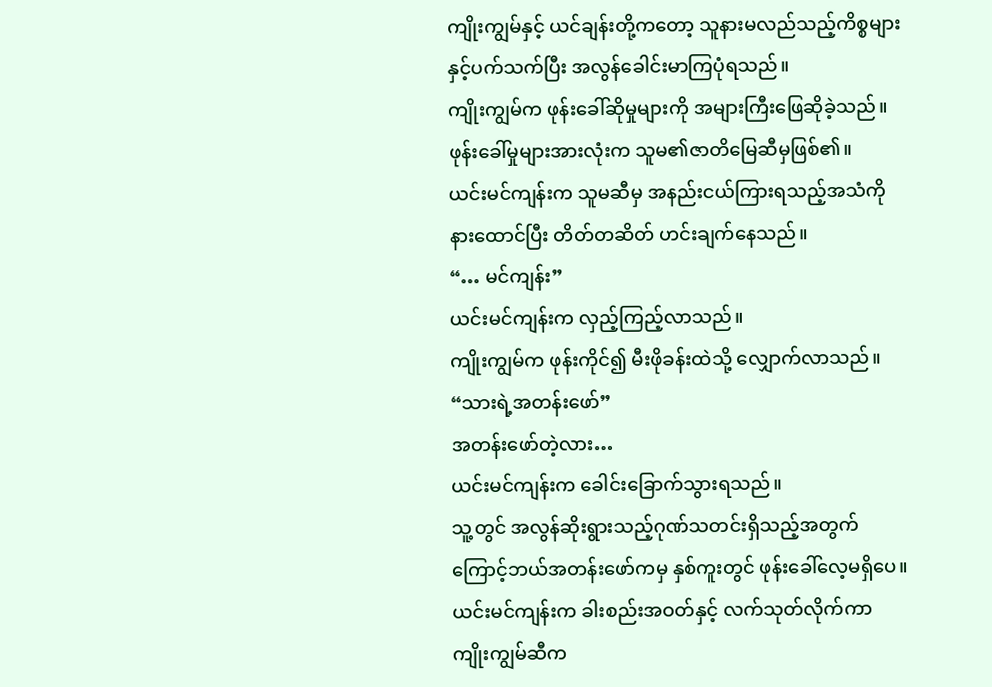ကျိုးကျွမ်နှင့် ယင်ချန်းတို့ကတော့ သူနားမလည်သည့်ကိစ္စများနှင့်ပက်သက်ပြီး အလွန်ခေါင်းမာကြပုံရသည်။
ကျိုးကျွမ်က ဖုန်းခေါ်ဆိုမှုများကို အများကြီးဖြေဆိုခဲ့သည်။ ဖုန်းခေါ်မှုများအားလုံးက သူမ၏ဇာတိမြေဆီမှဖြစ်၏။
ယင်းမင်ကျန်းက သူမဆီမှ အနည်းငယ်ကြားရသည့်အသံကို နားထောင်ပြီး တိတ်တဆိတ် ဟင်းချက်နေသည်။
“… မင်ကျန်း”
ယင်းမင်ကျန်းက လှည့်ကြည့်လာသည်။
ကျိုးကျွမ်က ဖုန်းကိုင်၍ မီးဖိုခန်းထဲသို့ လျှောက်လာသည်။
“သားရဲ့အတန်းဖော်”
အတန်းဖော်တဲ့လား…
ယင်းမင်ကျန်းက ခေါင်းခြောက်သွားရသည်။
သူ့တွင် အလွန်ဆိုးရွားသည့်ဂုဏ်သတင်းရှိသည့်အတွက်ကြောင့်ဘယ်အတန်းဖော်ကမှ နှစ်ကူးတွင် ဖုန်းခေါ်လေ့မရှိပေ။
ယင်းမင်ကျန်းက ခါးစည်းအဝတ်နှင့် လက်သုတ်လိုက်ကာ ကျိုးကျွမ်ဆီက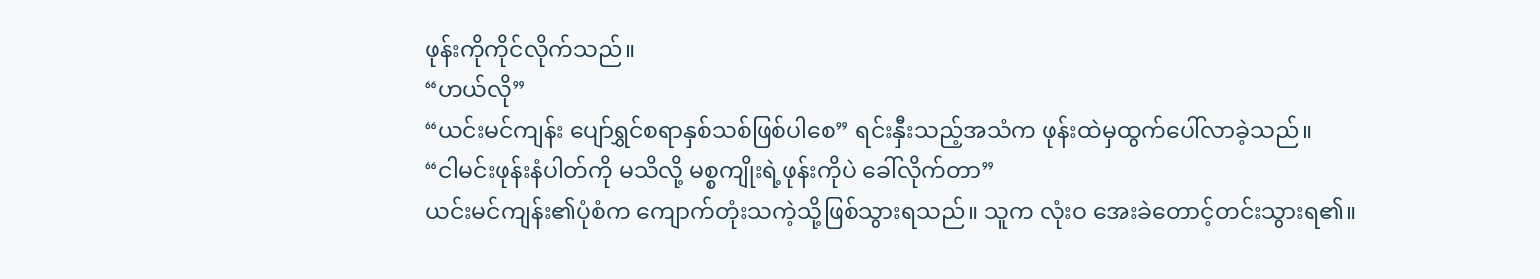ဖုန်းကိုကိုင်လိုက်သည်။
“ဟယ်လို”
“ယင်းမင်ကျန်း ပျော်ရွှင်စရာနှစ်သစ်ဖြစ်ပါစေ” ရင်းနှီးသည့်အသံက ဖုန်းထဲမှထွက်ပေါ်လာခဲ့သည်။
“ငါမင်းဖုန်းနံပါတ်ကို မသိလို့ မစ္စကျိုးရဲ့ဖုန်းကိုပဲ ခေါ်လိုက်တာ”
ယင်းမင်ကျန်း၏ပုံစံက ကျောက်တုံးသကဲ့သို့ဖြစ်သွားရသည်။ သူက လုံးဝ အေးခဲတောင့်တင်းသွားရ၏။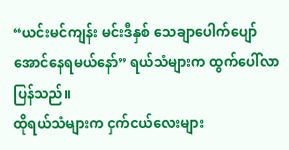“ယင်းမင်ကျန်း မင်းဒီနှစ် သေချာပေါက်ပျော်အောင်နေရမယ်နော်” ရယ်သံများက ထွက်ပေါ်လာပြန်သည်။
ထိုရယ်သံများက ငှက်ငယ်လေးများ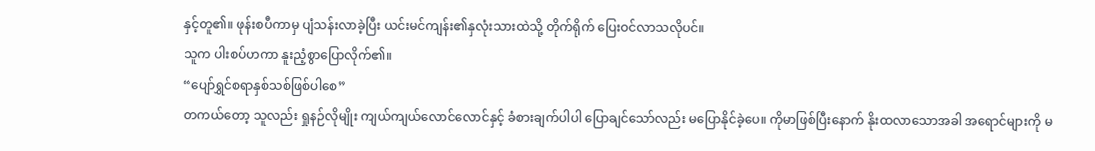နှင့်တူ၏။ ဖုန်းစပီကာမှ ပျံသန်းလာခဲ့ပြီး ယင်းမင်ကျန်း၏နှလုံးသားထဲသို့ တိုက်ရိုက် ပြေးဝင်လာသလိုပင်။
သူက ပါးစပ်ဟကာ နူးညံ့စွာပြောလိုက်၏။
“ပျော်ရွှင်စရာနှစ်သစ်ဖြစ်ပါစေ”
တကယ်တော့ သူလည်း ရှုနဉ်လိုမျိုး ကျယ်ကျယ်လောင်လောင်နှင့် ခံစားချက်ပါပါ ပြောချင်သော်လည်း မပြောနိုင်ခဲ့ပေ။ ကိုမာဖြစ်ပြီးနောက် နိုးထလာသောအခါ အရောင်များကို မ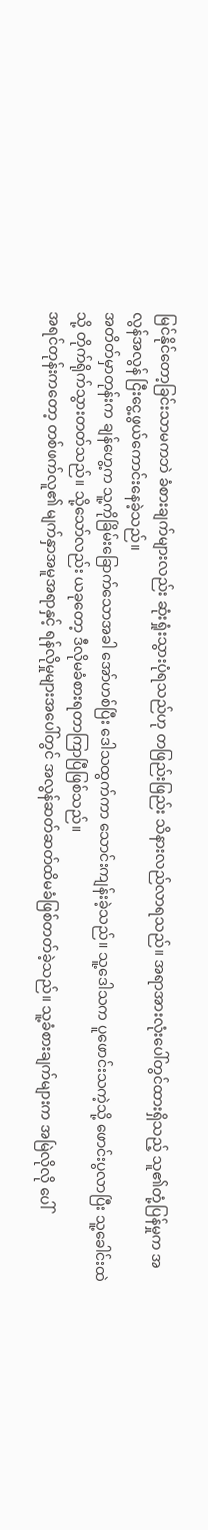မြင်နိုင်တော့ခြင်းသာမကဘဲ ခံစားချက်များလည်း ဆုံးရှုံးသွားပုံရသည်ဟု တဖြည်းဖြည်း သိနားလည်လာရသည်။ အရာအားလုံးပေါ်တွင်ထားရှိသည့် သူ၏တုံ့ပြန်မှုက အလွန်အလွန် ငြီးငွေ့ဖွယ်ကောင်းနေခဲ့သည်။
အတိတ်မှာတုန်းက ချန်ဟွေ့က သူ့ကိုခြိမ်းခြောက်သောအခါ အော်ဟစ်ပြီး ဒေါသထွက်ကာ သောင်းကျန်းခဲ့သည်။ သူ့ဒေါသက ပူဖောင်းသကဲ့သို့ ဖောင်းပွလာပြီး သူ့ခေါင်းထဲသို့ တိုက်ရိုက်သွားတတ်သည်။ သို့သော်လည်း ယခုတော့ ဒီလိုမခံစားရတာကြာပြီဖြစ်သည်။
အရင်တုန်းကတော့ တစ်ဖက်လူ၏ မျက်နှာအမူအရာနှင့် ရန်လိုမှုများအပေါ်တွင် အလွန်ဆတ်ဆတ်ထိမခံဖြစ်တတ်ခဲ့သည်။ သူ့ခံစားချက်များက အမြဲလိုလို ပေါ်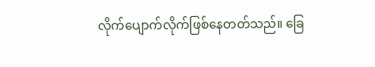လိုက်ပျောက်လိုက်ဖြစ်နေတတ်သည်။ ခြေ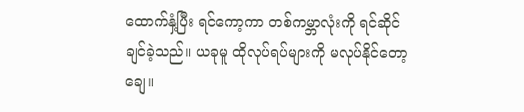ထောက်နှံ့ပြီး ရင်ကော့ကာ တစ်ကမ္ဘာလုံးကို ရင်ဆိုင်ချင်ခဲ့သည်။ ယခုမူ ထိုလုပ်ရပ်များကို မလုပ်နိုင်တော့ချေ။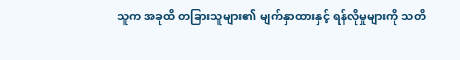သူက အခုထိ တခြားသူများ၏ မျက်နှာထားနှင့် ရန်လိုမှုများကို သတိ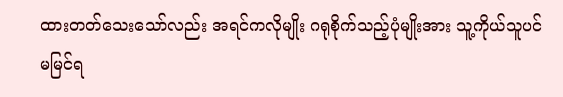ထားတတ်သေးသော်လည်း အရင်ကလိုမျိုး ဂရုစိုက်သည့်ပုံမျိုးအား သူ့ကိုယ်သူပင်မမြင်ရ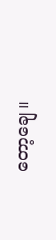တော့ချေ။